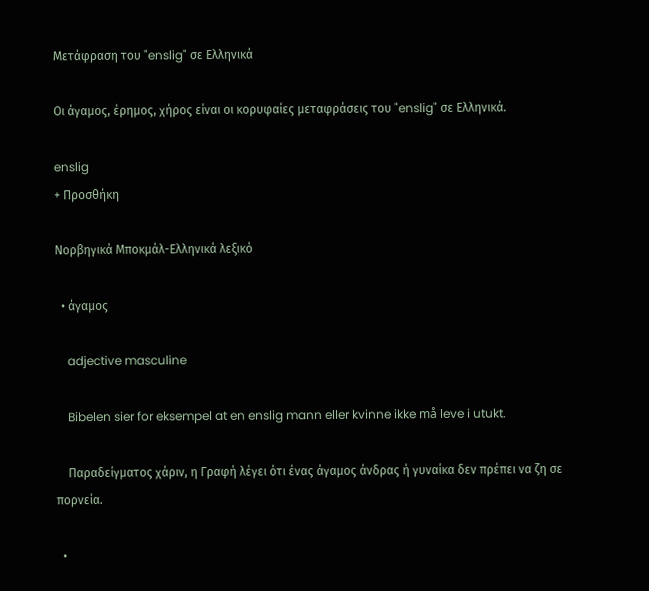Μετάφραση του "enslig" σε Ελληνικά

Οι άγαμος, έρημος, χήρος είναι οι κορυφαίες μεταφράσεις του "enslig" σε Ελληνικά.

enslig
+ Προσθήκη

Νορβηγικά Μποκμάλ-Ελληνικά λεξικό

  • άγαμος

    adjective masculine

    Bibelen sier for eksempel at en enslig mann eller kvinne ikke må leve i utukt.

    Παραδείγματος χάριν, η Γραφή λέγει ότι ένας άγαμος άνδρας ή γυναίκα δεν πρέπει να ζη σε πορνεία.

  •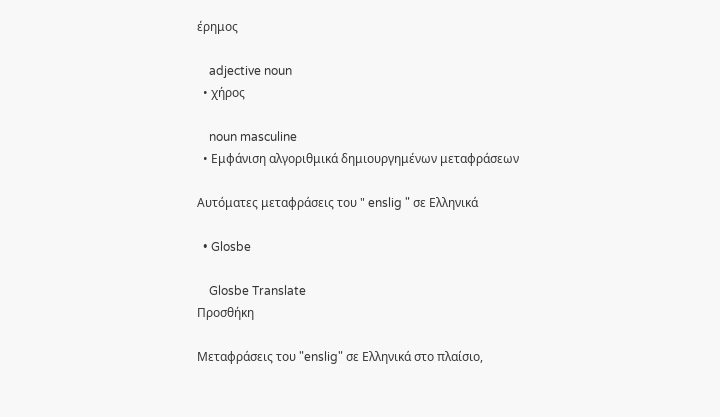έρημος

    adjective noun
  • χήρος

    noun masculine
  • Εμφάνιση αλγοριθμικά δημιουργημένων μεταφράσεων

Αυτόματες μεταφράσεις του " enslig " σε Ελληνικά

  • Glosbe

    Glosbe Translate
Προσθήκη

Μεταφράσεις του "enslig" σε Ελληνικά στο πλαίσιο,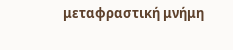μεταφραστική μνήμη